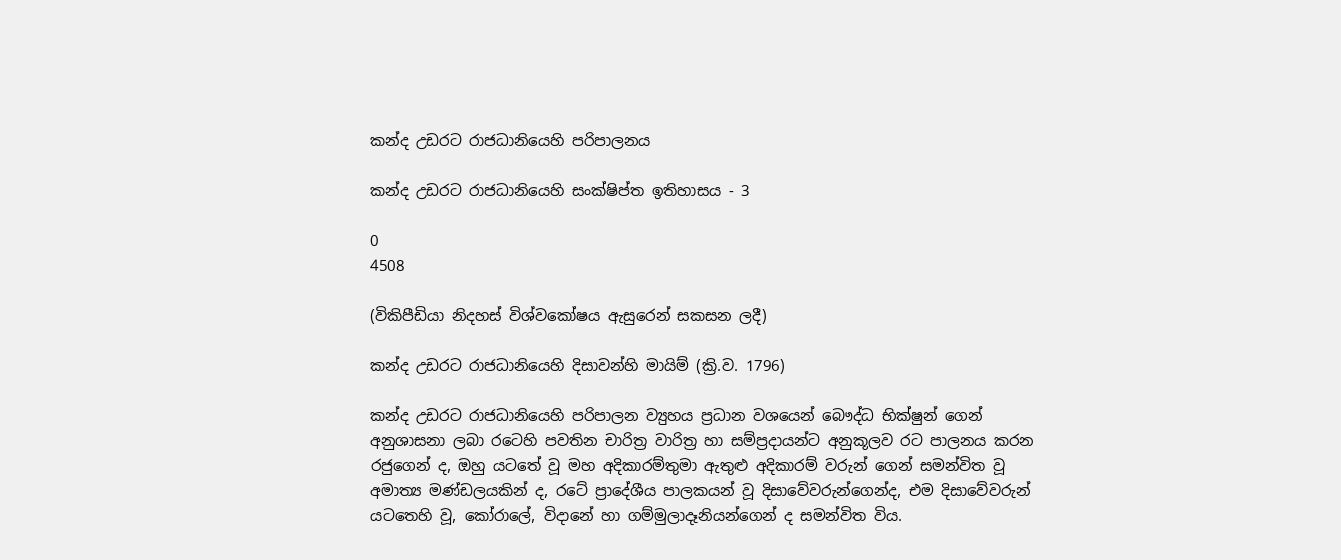කන්ද උඩරට රාජධානියෙහි පරිපාලනය

කන්ද උඩරට රාජධානියෙහි සංක්ෂිප්ත ඉතිහාසය - 3

0
4508

(විකිපීඩියා නිදහස් විශ්වකෝෂය ඇසුරෙන් සකසන ලදී)

කන්ද උඩරට රාජධානියෙහි දිසාවන්හි මායිම් (ක්‍රි.ව. 1796)

කන්ද උඩරට රාජධානියෙහි පරිපාලන ව්‍යුහය ප්‍රධාන වශයෙන් බෞද්ධ භික්ෂුන් ගෙන් අනුශාසනා ලබා රටෙහි පවතින චාරිත්‍ර වාරිත්‍ර හා සම්ප්‍රදායන්ට අනුකූලව රට පාලනය කරන රජුගෙන් ද, ඔහු යටතේ වූ මහ අදිකාරම්තුමා ඇතුළු අදිකාරම් වරුන් ගෙන් සමන්විත වූ අමාත්‍ය මණ්ඩලයකින් ද, රටේ ප්‍රාදේශීය පාලකයන් වූ දිසාවේවරුන්ගෙන්ද, එම දිසාවේවරුන් යටතෙහි වූ, කෝරාලේ, විදානේ හා ගම්මුලාදෑනියන්ගෙන් ද සමන්විත විය.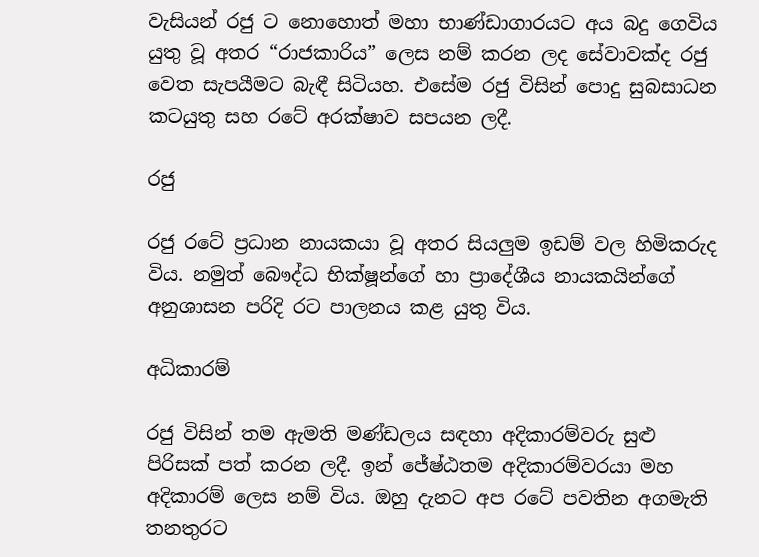වැසියන් රජු ට නොහොත් මහා භාණ්ඩාගාරයට අය බදු ගෙවිය යුතු වූ අතර “රාජකාරිය” ලෙස නම් කරන ලද සේවාවක්ද රජු වෙත සැපයීමට බැඳී සිටියහ. එසේම රජු විසින් පොදු සුබසාධන කටයුතු සහ රටේ අරක්ෂාව සපයන ලදී.

රජු

රජු රටේ ප්‍රධාන නායකයා වූ අතර සියලුම ඉඩම් වල හිමිකරුද විය. නමුත් බෞද්ධ භික්ෂූන්ගේ හා ප්‍රාදේශීය නායකයින්ගේ අනුශාසන පරිදි රට පාලනය කළ යුතු විය.

අධිකාරම්

රජු විසින් තම ඇමති මණ්ඩලය සඳහා අදිකාරම්වරු සුළු පිරිසක් පත් කරන ලදී. ඉන් ජේෂ්ඨතම අදිකාරම්වරයා මහ අදිකාරම් ලෙස නම් විය. ඔහු දැනට අප රටේ පවතින අගමැති තනතුරට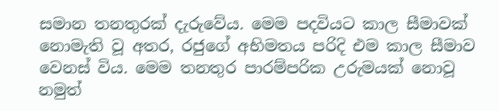සමාන තනතුරක් දැරුවේය. මෙම පදවියට කාල සීමාවක් නොමැති වූ අතර, රජුගේ අභිමතය පරිදි එම කාල සීමාව වෙනස් විය. මෙම තනතුර පාරම්පරික උරුමයක් නොවූ නමුත්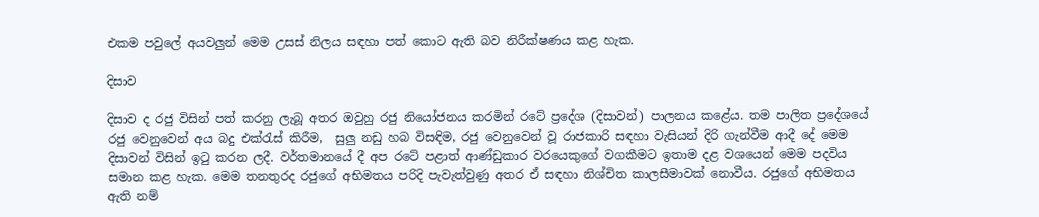එකම පවුලේ අයවලුන් මෙම උසස් නිලය සඳහා පත් කොට ඇති බව නිරීක්ෂණය කළ හැක.

දිසාව

දිසාව ද රජු විසින් පත් කරනු ලැබූ අතර ඔවුහු රජු නියෝජනය කරමින් රටේ ප්‍රදේශ (දිසාවන්) පාලනය කළේය. තම පාලිත ප්‍රදේශයේ රජු වෙනුවෙන් අය බදු එක්රැස් කිරීම,  සුලු නඩු හබ විසඳිම, රජු වෙනුවෙන් වූ රාජකාරි සඳහා වැසියන් දිරි ගැන්වීම ආදී දේ මෙම දිසාවන් විසින් ඉටු කරන ලදී. වර්තමානයේ දී අප රටේ පළාත් ආණ්ඩුකාර වරයෙකුගේ වගකීමට ඉතාම දළ වශයෙන් මෙම පදවිය සමාන කළ හැක. මෙම තනතුරද රජුගේ අභිමතය පරිදි පැවැත්වුණු අතර ඒ සඳහා නිශ්චිත කාලසීමාවක් නොවීය. රජුගේ අභිමතය ඇති නම්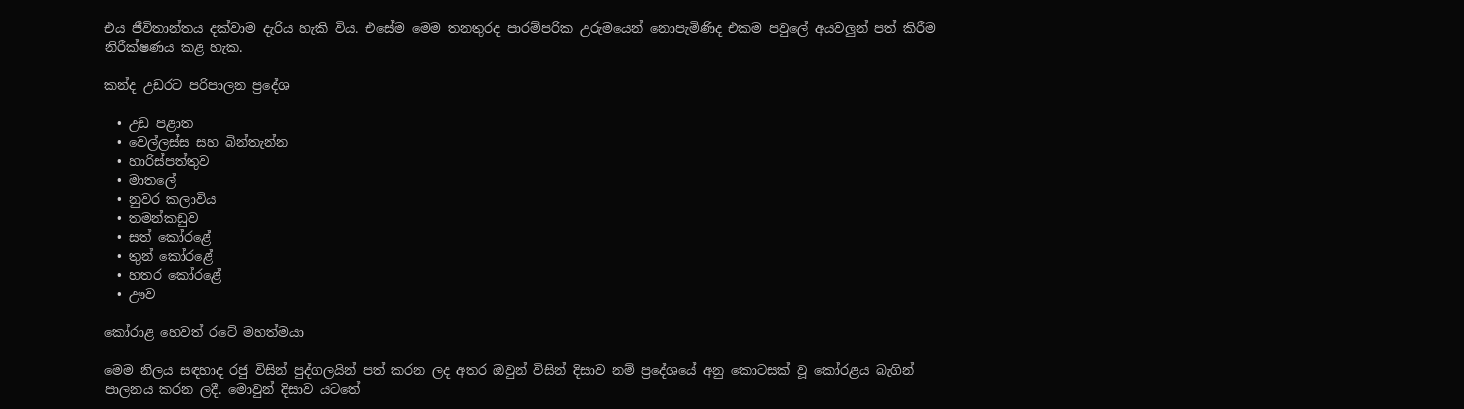එය ජීවිතාන්තය දක්වාම දැරිය හැකි විය. එසේම මෙම තනතුරද පාරම්පරික උරුමයෙන් නොපැමිණිද එකම පවුලේ අයවලුන් පත් කිරීම නිරීක්ෂණය කළ හැක.

කන්ද උඩරට පරිපාලන ප්‍රදේශ

  • උඩ පළාත
  • වෙල්ලස්ස සහ බින්තැන්න
  • හාරිස්පත්තුව
  • මාතලේ
  • නුවර කලාවිය
  • තමන්කඩුව
  • සත් කෝරළේ
  • තුන් කෝරළේ
  • හතර කෝරළේ
  • ඌව

කෝරාළ හෙවත් රටේ මහත්මයා

මෙම නිලය සඳහාද රජු විසින් පුද්ගලයින් පත් කරන ලද අතර ඔවුන් විසින් දිසාව නම් ප්‍රදේශයේ අනු කොටසක් වූ කෝරළය බැගින් පාලනය කරන ලදී. මොවුන් දිසාව යටතේ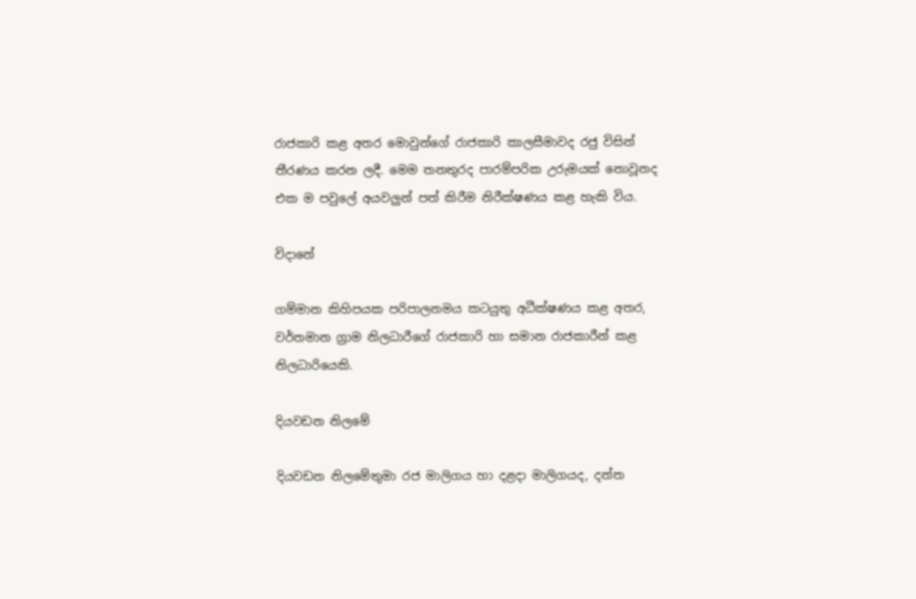රාජකාරි කළ අතර මොවුන්ගේ රාජකාරි කාලසීමාවද රජු විසින් තීරණය කරන ලදී. මෙම තනතුරද පාරම්පරික උරුමයක් නොවූනද එක ම පවුලේ අයවලුන් පත් කිරීම නිරීක්ෂණය කළ හැකි විය.

විදානේ

ගම්මාන කිහිපයක පරිපාලනමය කටයුතු අධීක්ෂණය කළ අතර, වර්තමාන ග්‍රාම නිලධාරීගේ රාජකාරි හා සමාන රාජකාරීන් කළ නිලධාරියෙකි.

දියවඩන නිලමේ

දියවඩන නිලමේතුමා රජ මාලිගය හා දළදා මාලිගයද, දන්ත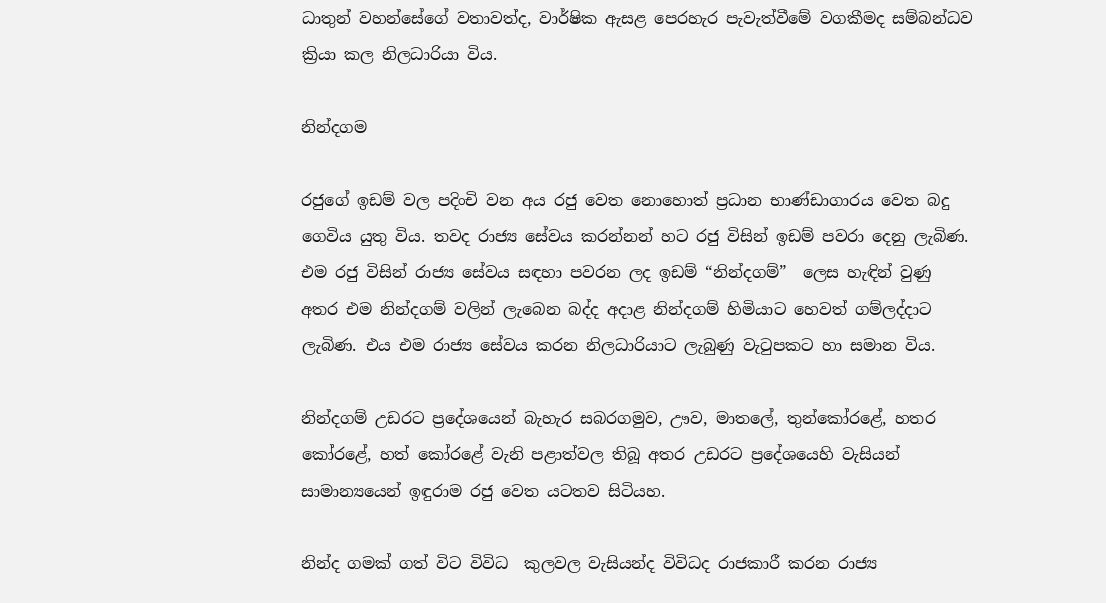ධාතුන් වහන්සේගේ වතාවත්ද, වාර්ෂික ඇසළ පෙරහැර පැවැත්වීමේ වගකීමද සම්බන්ධව ක්‍රියා කල නිලධාරියා විය.

නින්දගම

රජුගේ ඉඩම් වල පදිංචි වන අය රජු වෙත නොහොත් ප්‍රධාන භාණ්ඩාගාරය වෙත බදු ගෙවිය යුතු විය. තවද රාජ්‍ය සේවය කරන්නන් හට රජු විසින් ඉඩම් පවරා දෙනු ලැබිණ. එම රජු විසින් රාජ්‍ය සේවය සඳහා පවරන ලද ඉඩම් “නින්දගම්”  ලෙස හැඳින් වුණු අතර එම නින්දගම් වලින් ලැබෙන බද්ද අදාළ නින්දගම් හිමියාට හෙවත් ගම්ලද්දාට ලැබිණ. එය එම රාජ්‍ය සේවය කරන නිලධාරියාට ලැබුණු වැටුපකට හා සමාන විය.

නින්දගම් උඩරට ප්‍රදේශයෙන් බැහැර සබරගමුව, ඌව, මාතලේ, තුන්කෝරළේ, හතර කෝරළේ, හත් කෝරළේ වැනි පළාත්වල තිබූ අතර උඩරට ප්‍රදේශයෙහි වැසියන් සාමාන්‍යයෙන් ඉඳුරාම රජු වෙත යටතව සිටියහ.

නින්ද ගමක් ගත් විට විවිධ  කුලවල වැසියන්ද විවිධද රාජකාරී කරන රාජ්‍ය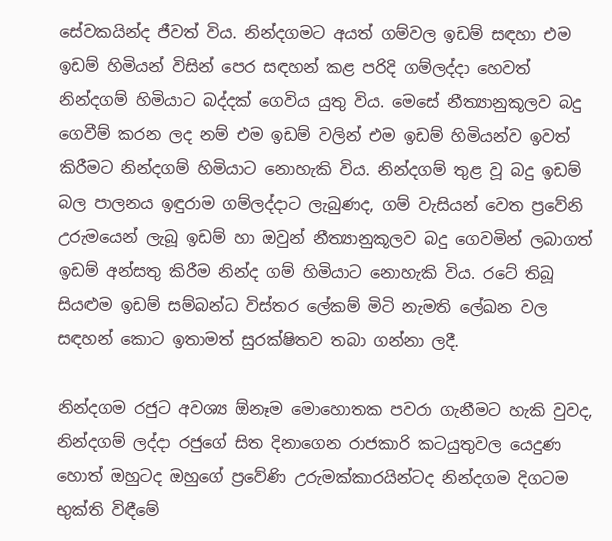සේවකයින්ද ජීවත් විය. නින්දගමට අයත් ගම්වල ඉඩම් සඳහා එම ඉඩම් හිමියන් විසින් පෙර සඳහන් කළ පරිදි ගම්ලද්දා හෙවත් නින්දගම් හිමියාට බද්දක් ගෙවිය යුතු විය. මෙසේ නීත්‍යානුකූලව බදු ගෙවීම් කරන ලද නම් එම ඉඩම් වලින් එම ඉඩම් හිමියන්ව ඉවත් කිරීමට නින්දගම් හිමියාට නොහැකි විය. නින්දගම් තුළ වූ බදු ඉඩම් බල පාලනය ඉඳුරාම ගම්ලද්දාට ලැබුණද, ගම් වැසියන් වෙත ප්‍රවේනි උරුමයෙන් ලැබූ ඉඩම් හා ඔවුන් නීත්‍යානුකූලව බදු ගෙවමින් ලබාගත් ඉඩම් අන්සතු කිරීම නින්ද ගම් හිමියාට නොහැකි විය. රටේ තිබූ සියළුම ඉඩම් සම්බන්ධ විස්තර ලේකම් මිටි නැමති ලේඛන වල සඳහන් කොට ඉතාමත් සුරක්ෂිතව තබා ගන්නා ලදී.

නින්දගම රජුට අවශ්‍ය ඕනෑම මොහොතක පවරා ගැනීමට හැකි වුවද, නින්දගම් ලද්දා රජුගේ සිත දිනාගෙන රාජකාරි කටයුතුවල යෙදුණ හොත් ඔහුටද ඔහුගේ ප්‍රවේණි උරුමක්කාරයින්ටද නින්දගම දිගටම භුක්ති විඳීමේ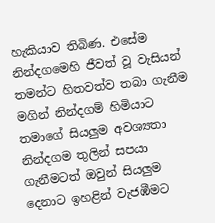හැකියාව තිබිණ. එසේම නින්දගමෙහි ජීවත් වූ වැසියන් තමන්ට හිතවත්ව තබා ගැනීම මගින් නින්දගම් හිමියාට තමාගේ සියලුම අවශ්‍යතා නින්දගම තුලින් සපයා ගැනීමටත් ඔවුන් සියලුම දෙනාට ඉහළින් වැජඹීමට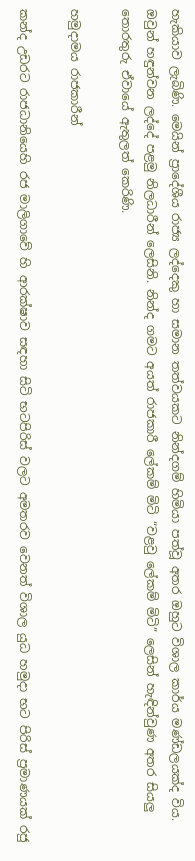හැකියාව ලැබිණි. මෙයින් ප්‍රාදේශීය රාජ්‍ය ලද්දෙකු හා සමාන තත්වයකට නින්දගම් හිමියා පත්වූ අතර ඔහුට විශාල කාර්ය මණ්ඩලයක්ද විය. ඔවුන් හඳුන්වන ලද්දේ පළමු නිලධාරීන් ලෙසිනි. නින්ද ගමට අයත් රාජකාරී ලේකම් මිටි “වළවු ලේකම් මිටි” ලෙසින් හැඳින්වුණ අතර සියලු තොරතුරු ඒවායේ ඇතුලත් කෙරිණි.

හමුදාමය රාජකාරීන්

කන්ද උඩරට රාජධානියෙහි රජ මාලිගාවේ හි ආරක්ෂාව සඳහා සිටි භටපිරිස් වලට අමතරව වෙනත් විශාල යුධ හමුදා භට පිරිස් ප්‍රමාණයක් රජු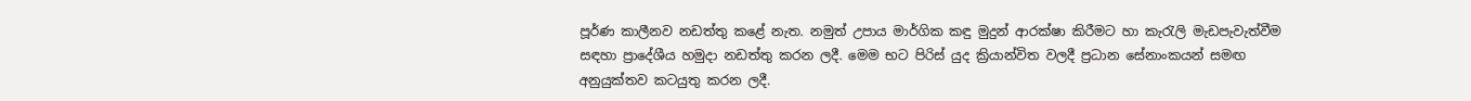පූර්ණ කාලීනව නඩත්තු කළේ නැත. නමුත් උපාය මාර්ගික කඳු මුදුන් ආරක්ෂා කිරීමට හා කැරැලි මැඩපැවැත්වීම සඳහා ප්‍රාදේශීය හමුදා නඩත්තු කරන ලදී. මෙම භට පිරිස් යුද ක්‍රියාන්විත වලදී ප්‍රධාන සේනාංකයන් සමඟ අනුයුක්තව කටයුතු කරන ලදී.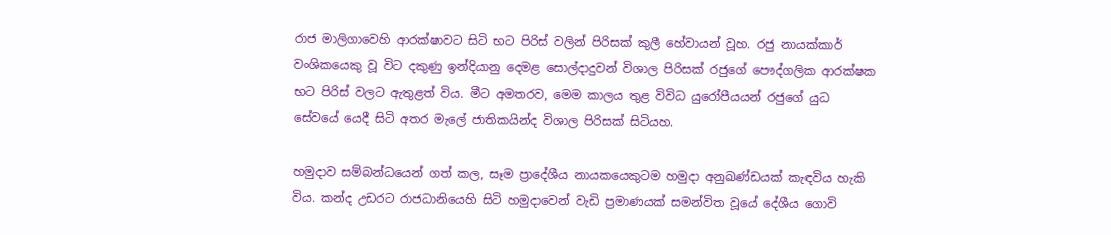රාජ මාලිගාවෙහි ආරක්ෂාවට සිටි භට පිරිස් වලින් පිරිසක් කුලී හේවායන් වූහ. රජු නායක්කාර් වංශිකයෙකු වූ විට දකුණු ඉන්දියානු දෙමළ සොල්දාදුවන් විශාල පිරිසක් රජුගේ පෞද්ගලික ආරක්ෂක භට පිරිස් වලට ඇතුළත් විය. මීට අමතරව, මෙම කාලය තුළ විවිධ යුරෝපීයයන් රජුගේ යුධ සේවයේ යෙදී සිටි අතර මැලේ ජාතිකයින්ද විශාල පිරිසක් සිටියහ.

හමුදාව සම්බන්ධයෙන් ගත් කල, සෑම ප්‍රාදේශීය නායකයෙකුටම හමුදා අනුඛණ්ඩයක් කැඳවිය හැකි විය. කන්ද උඩරට රාජධානියෙහි සිටි හමුදාවෙන් වැඩි ප්‍රමාණයක් සමන්විත වූයේ දේශීය ගොවි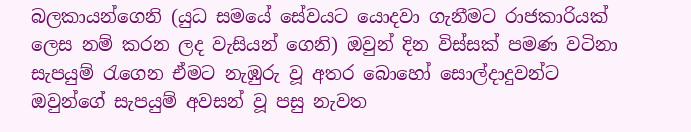බලකායන්ගෙනි (යුධ සමයේ සේවයට යොදවා ගැනීමට රාජකාරියක් ලෙස නම් කරන ලද වැසියන් ගෙනි) ඔවුන් දින විස්සක් පමණ වටිනා සැපයුම් රැගෙන ඒමට නැඹුරු වූ අතර බොහෝ සොල්දාදුවන්ට ඔවුන්ගේ සැපයුම් අවසන් වූ පසු නැවත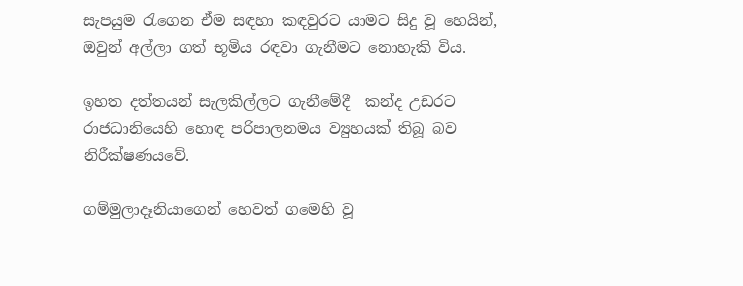සැපයුම රැගෙන ඒම සඳහා කඳවුරට යාමට සිදු වූ හෙයින්, ඔවුන් අල්ලා ගත් භූමිය රඳවා ගැනීමට නොහැකි විය.

ඉහත දත්තයන් සැලකිල්ලට ගැනීමේදී  කන්ද උඩරට රාජධානියෙහි හොඳ පරිපාලනමය ව්‍යුහයක් තිබූ බව නිරීක්ෂණයවේ.

ගම්මුලාදෑනියාගෙන් හෙවත් ගමෙහි වූ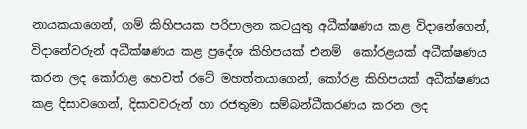නායකයාගෙන්, ගම් කිහිපයක පරිපාලන කටයුතු අධීක්ෂණය කළ විදානේගෙන්, විදානේවරුන් අධීක්ෂණය කළ ප්‍රදේශ කිහිපයක් එනම්  කෝරළයක් අධීක්ෂණය කරන ලද කෝරාළ හෙවත් රටේ මහත්තයාගෙන්, කෝරළ කිහිපයක් අධීක්ෂණය කළ දිසාවගෙන්, දිසාවවරුන් හා රජතුමා සම්බන්ධීකරණය කරන ලද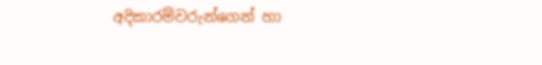අදිකාරම්වරුන්ගෙන් හා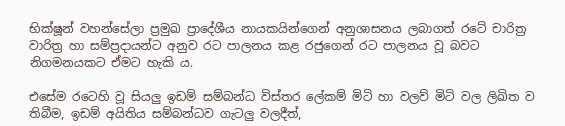භික්ෂූන් වහන්සේලා ප්‍රමුඛ ප්‍රාදේශීය නායකයින්ගෙන් අනුශාසනය ලබාගත් රටේ චාරිත්‍ර වාරිත්‍ර හා සම්ප්‍රදායන්ට අනුව රට පාලනය කළ රජුගෙන් රට පාලනය වූ බවට නිගමනයකට ඒමට හැකි ය.

එසේම රටෙහි වූ සියලු ඉඩම් සම්බන්ධ විස්තර ලේකම් මිටි හා වලව් මිටි වල ලිඛිත ව තිබීම, ඉඩම් අයිතිය සම්බන්ධව ගැටලු වලදීත්,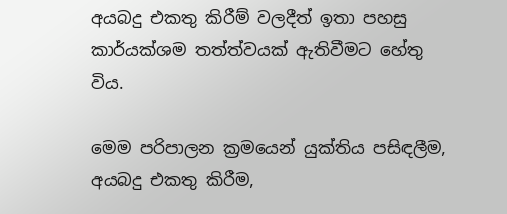අයබදු එකතු කිරීම් වලදීත් ඉතා පහසු කාර්යක්ශම තත්ත්වයක් ඇතිවීමට හේතු විය.

මෙම පරිපාලන ක්‍රමයෙන් යුක්තිය පසිඳලීම, අයබදු එකතු කිරීම,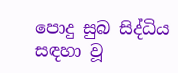පොදු සුබ සිද්ධිය සඳහා වූ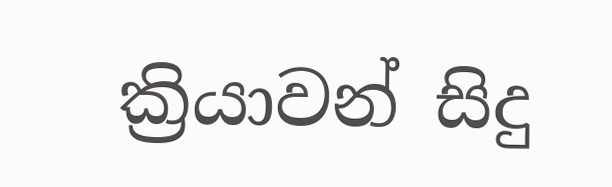ක්‍රියාවන් සිදු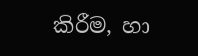කිරීම, හා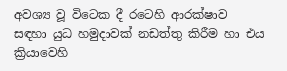අවශ්‍ය වූ විටෙක දී රටෙහි ආරක්ෂාව සඳහා යුධ හමුදාවක් නඩත්තු කිරීම හා එය ක්‍රියාවෙහි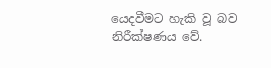යෙදවීමට හැකි වූ බව නිරීක්ෂණය වේ.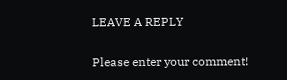LEAVE A REPLY

Please enter your comment!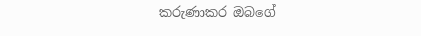කරුණාකර ඔබගේ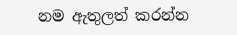නම ඇතුලත් කරන්න